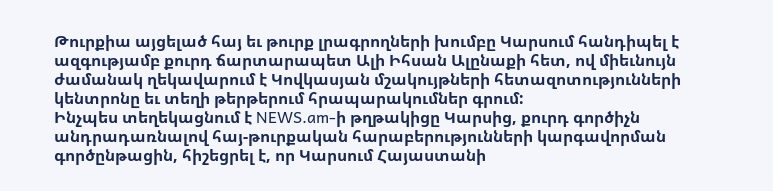Թուրքիա այցելած հայ եւ թուրք լրագրողների խումբը Կարսում հանդիպել է ազգությամբ քուրդ ճարտարապետ Ալի Իհսան Ալընաքի հետ, ով միեւնույն ժամանակ ղեկավարում է Կովկասյան մշակույթների հետազոտությունների կենտրոնը եւ տեղի թերթերում հրապարակումներ գրում:
Ինչպես տեղեկացնում է NEWS.am-ի թղթակիցը Կարսից, քուրդ գործիչն անդրադառնալով հայ-թուրքական հարաբերությունների կարգավորման գործընթացին, հիշեցրել է, որ Կարսում Հայաստանի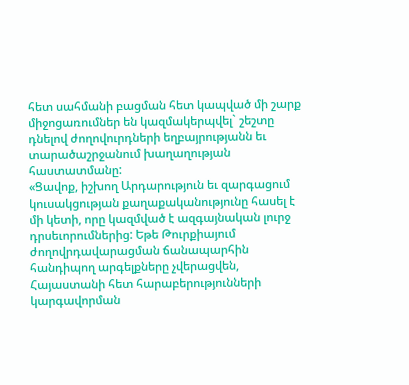հետ սահմանի բացման հետ կապված մի շարք միջոցառումներ են կազմակերպվել` շեշտը դնելով ժողովուրդների եղբայրությանն եւ տարածաշրջանում խաղաղության հաստատմանը:
«Ցավոք, իշխող Արդարություն եւ զարգացում կուսակցության քաղաքականությունը հասել է մի կետի, որը կազմված է ազգայնական լուրջ դրսեւորումներից: Եթե Թուրքիայում ժողովրդավարացման ճանապարհին հանդիպող արգելքները չվերացվեն, Հայաստանի հետ հարաբերությունների կարգավորման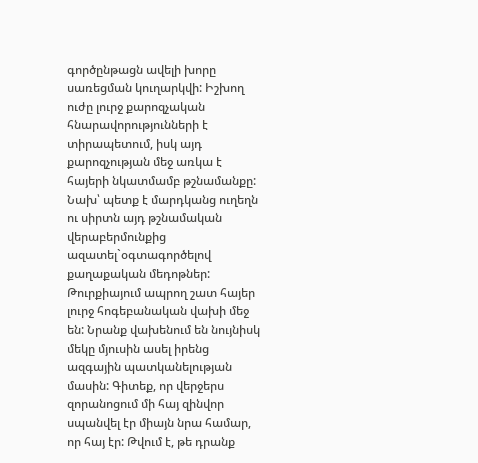գործընթացն ավելի խորը սառեցման կուղարկվի: Իշխող ուժը լուրջ քարոզչական հնարավորությունների է տիրապետում, իսկ այդ քարոզչության մեջ առկա է հայերի նկատմամբ թշնամանքը: Նախ՝ պետք է մարդկանց ուղեղն ու սիրտն այդ թշնամական վերաբերմունքից ազատել`օգտագործելով քաղաքական մեդոթներ:
Թուրքիայում ապրող շատ հայեր լուրջ հոգեբանական վախի մեջ են: Նրանք վախենում են նույնիսկ մեկը մյուսին ասել իրենց ազգային պատկանելության մասին: Գիտեք, որ վերջերս զորանոցում մի հայ զինվոր սպանվել էր միայն նրա համար, որ հայ էր: Թվում է, թե դրանք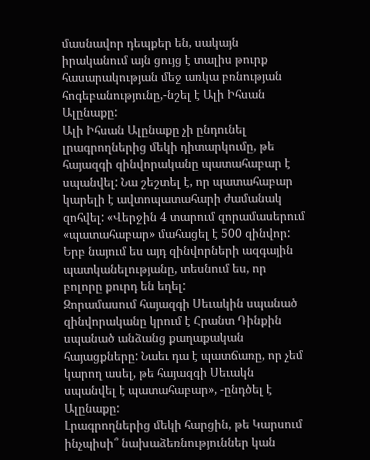մասնավոր դեպքեր են, սակայն իրականում այն ցույց է տալիս թուրք հասարակության մեջ առկա բռնության հոգեբանությունը,-նշել է Ալի Իհսան Ալընաքը:
Ալի Իհսան Ալընաքը չի ընդունել լրագրողներից մեկի դիտարկումը, թե հայազգի զինվորականը պատահաբար է սպանվել: Նա շեշտել է, որ պատահաբար կարելի է ավտոպատահարի ժամանակ զոհվել: «Վերջին 4 տարում զորամասերում «պատահաբար» մահացել է 500 զինվոր: Երբ նայում ես այդ զինվորների ազգային պատկանելությանը, տեսնում ես, որ բոլորը քուրդ են եղել:
Զորամասում հայազգի Սեւակին սպանած զինվորականը կրում է Հրանտ Դինքին սպանած անձանց քաղաքական հայացքները: Նաեւ դա է պատճառը, որ չեմ կարող ասել, թե հայազգի Սեւակն սպանվել է պատահաբար», -ընդծել է Ալընաքը:
Լրագրողներից մեկի հարցին, թե Կարսում ինչպիսի՞ նախաձեռնություններ կան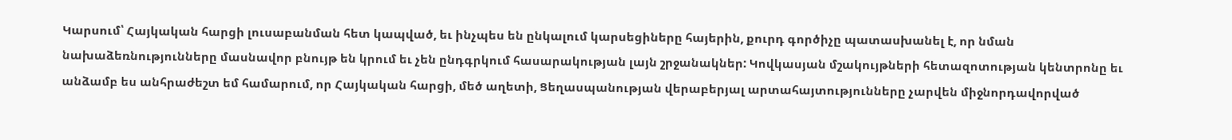Կարսում՝ Հայկական հարցի լուսաբանման հետ կապված, եւ ինչպես են ընկալում կարսեցիները հայերին, քուրդ գործիչը պատասխանել է, որ նման նախաձեռնությունները մասնավոր բնույթ են կրում եւ չեն ընդգրկում հասարակության լայն շրջանակներ: Կովկասյան մշակույթների հետազոտության կենտրոնը եւ անձամբ ես անհրաժեշտ եմ համարում, որ Հայկական հարցի, մեծ աղետի, Ցեղասպանության վերաբերյալ արտահայտությունները չարվեն միջնորդավորված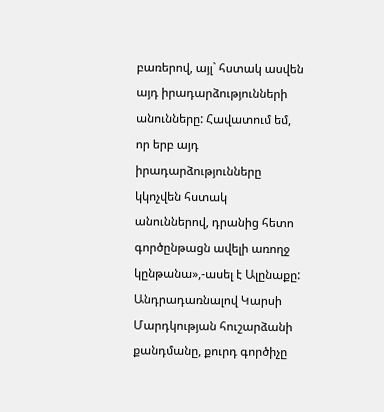բառերով, այլ` հստակ ասվեն այդ իրադարձությունների անունները: Հավատում եմ, որ երբ այդ իրադարձությունները կկոչվեն հստակ անուններով, դրանից հետո գործընթացն ավելի առողջ կընթանա»,-ասել է Ալընաքը:
Անդրադառնալով Կարսի Մարդկության հուշարձանի քանդմանը, քուրդ գործիչը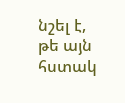նշել է, թե այն հստակ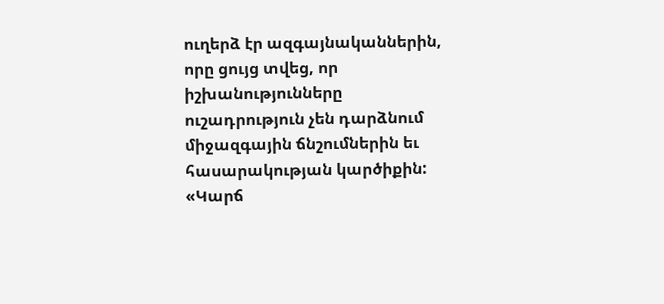ուղերձ էր ազգայնականներին, որը ցույց տվեց, որ իշխանությունները ուշադրություն չեն դարձնում միջազգային ճնշումներին եւ հասարակության կարծիքին: «Կարճ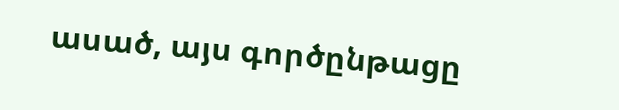ասած, այս գործընթացը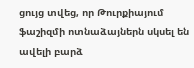ցույց տվեց, որ Թուրքիայում ֆաշիզմի ոտնաձայներն սկսել են ավելի բարձ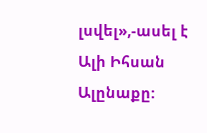լսվել»,-ասել է Ալի Իհսան Ալընաքը: